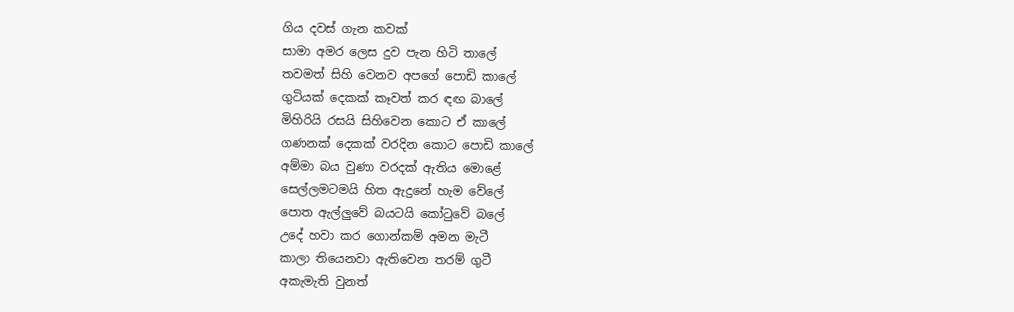ගිය දවස් ගැන කවක්
සාමා අමර ලෙස දුව පැන හිටි තාලේ
තවමත් සිහි වෙනව අපගේ පොඩි කාලේ
ගුටියක් දෙකක් කෑවත් කර ඳඟ බාලේ
මිහිරියි රසයි සිහිවෙන කොට ඒ කාලේ
ගණනක් දෙකක් වරදින කොට පොඩි කාලේ
අම්මා බය වුණා වරදක් ඇතිය මොළේ
සෙල්ලමටමයි හිත ඇදුනේ හැම වේලේ
පොත ඇල්ලුවේ බයටයි කෝටුවේ බලේ
උදේ හවා කර ගොන්කම් අමන මැටී
කාලා තියෙනවා ඇතිවෙන තරම් ගුටී
අකැමැති වුනත්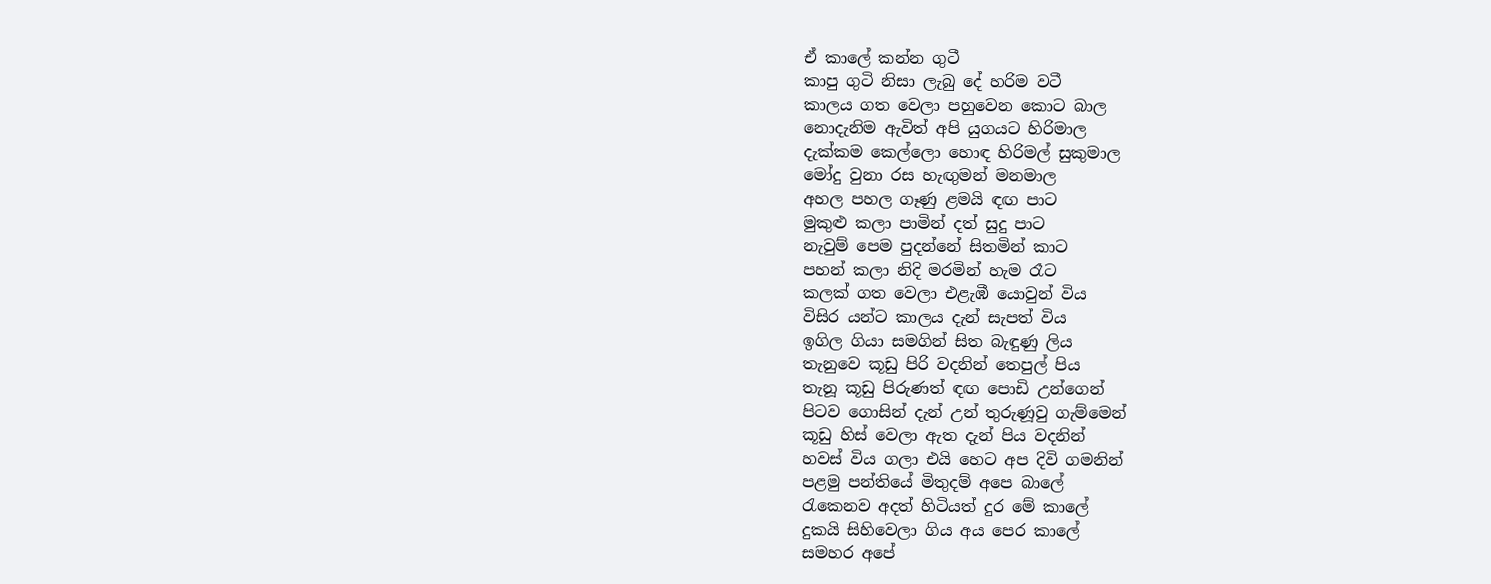ඒ කාලේ කන්න ගුටී
කාපු ගුටි නිසා ලැබු දේ හරිම වටී
කාලය ගත වෙලා පහුවෙන කොට බාල
නොදැනිම ඇවිත් අපි යුගයට හිරිමාල
දැක්කම කෙල්ලො හොඳ හිරිමල් සුකුමාල
මෝදු වුනා රස හැඟුමන් මනමාල
අහල පහල ගෑණු ළමයි ඳඟ පාට
මුකුළු කලා පාමින් දත් සුදු පාට
නැවුම් පෙම පුදන්නේ සිතමින් කාට
පහන් කලා නිදි මරමින් හැම රෑට
කලක් ගත වෙලා එළැඹී යොවුන් විය
විසිර යන්ට කාලය දැන් සැපත් විය
ඉගිල ගියා සමගින් සිත බැඳුණු ලිය
තැනුවෙ කූඩු පිරි වදනින් තෙපුල් පිය
තැනූ කූඩු පිරුණත් ඳඟ පොඩි උන්ගෙන්
පිටව ගොසින් දැන් උන් තුරුණූවු ගැම්මෙන්
කූඩු හිස් වෙලා ඇත දැන් පිය වදනින්
හවස් විය ගලා එයි හෙට අප දිවි ගමනින්
පළමු පන්තියේ මිතුදම් අපෙ බාලේ
රැකෙනව අදත් හිටියත් දුර මේ කාලේ
දුකයි සිහිවෙලා ගිය අය පෙර කාලේ
සමහර අපේ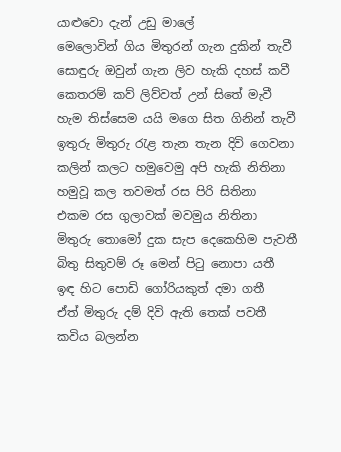යාළුවො දැන් උඩු මාලේ
මෙලොවින් ගිය මිතුරන් ගැන දුකින් තැවී
සොඳුරු ඔවුන් ගැන ලිව හැකි දහස් කවී
කෙතරම් කව් ලිව්වත් උන් සිතේ මැවී
හැම තිස්සෙම යයි මගෙ සිත ගිනින් තැවී
ඉතුරු මිතුරු රැළ තැන තැන දිවි ගෙවනා
කලින් කලට හමුවෙමු අපි හැකි නිතිනා
හමුවූ කල තවමත් රස පිරි සිතිනා
එකම රස ගුලාවක් මවමුය නිතිනා
මිතුරු තොමෝ දුක සැප දෙකෙහිම පැවතී
බිතු සිතුවම් රූ මෙන් පිටු නොපා යතී
ඉඳ හිට පොඩි ගෝරියකුත් දමා ගතී
ඒත් මිතුරු දම් දිවි ඇති තෙක් පවතී
කවිය බලන්න